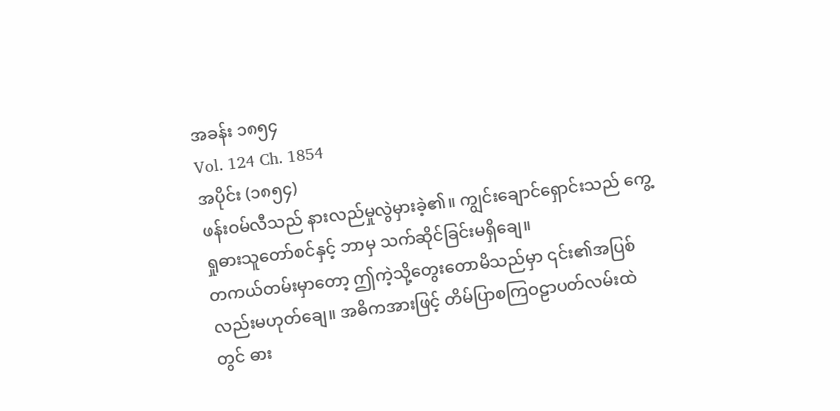အခန်း ၁၈၅၄
Vol. 124 Ch. 1854
အပိုင်း (၁၈၅၄)
ဖန်းဝမ်လီသည် နားလည်မှုလွဲမှားခဲ့၏။ ကျွင်းချောင်ရှောင်းသည် ကွေ့ရှုဓားသူတော်စင်နှင့် ဘာမှ သက်ဆိုင်ခြင်းမရှိချေ။
တကယ်တမ်းမှာတော့ ဤကဲ့သို့တွေးတောမိသည်မှာ ၎င်း၏အပြစ်လည်းမဟုတ်ချေ။ အဓိကအားဖြင့် တိမ်ပြာစကြဝဠာပတ်လမ်းထဲတွင် ဓား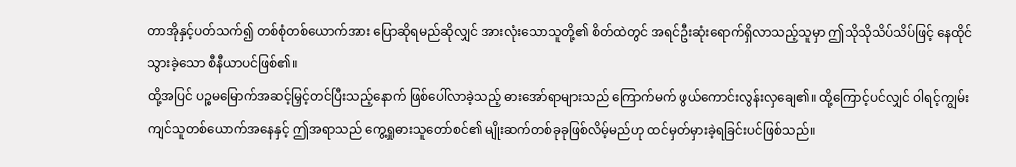တာအိုနှင့်ပတ်သက်၍ တစ်စုံတစ်ယောက်အား ပြောဆိုရမည်ဆိုလျှင် အားလုံးသောသူတို့၏ စိတ်ထဲတွင် အရင်ဦးဆုံးရောက်ရှိလာသည့်သူမှာ ဤသိုသိုသိပ်သိပ်ဖြင့် နေထိုင်သွားခဲ့သော စီနီယာပင်ဖြစ်၏။
ထို့အပြင် ပဉ္စမမြောက်အဆင့်မြှင့်တင်ပြီးသည့်နောက် ဖြစ်ပေါ်လာခဲ့သည့် ဓားအော်ရာများသည် ကြောက်မက် ဖွယ်ကောင်းလွန်းလှချေ၏။ ထို့ကြောင့်ပင်လျှင် ဝါရင့်ကျွမ်းကျင်သူတစ်ယောက်အနေနှင့် ဤအရာသည် ကွေ့ရှုဓားသူတော်စင်၏ မျိုးဆက်တစ်ခုခုဖြစ်လိမ့်မည်ဟု ထင်မှတ်မှားခဲ့ရခြင်းပင်ဖြစ်သည်။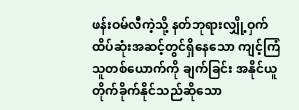ဖန်းဝမ်လီကဲ့သို့ နတ်ဘုရားလျှို့ဝှက်ထိပ်ဆုံးအဆင့်တွင်ရှိနေသော ကျင့်ကြံသူတစ်ယောက်ကို ချက်ခြင်း အနိုင်ယူ တိုက်ခိုက်နိုင်သည်ဆိုသော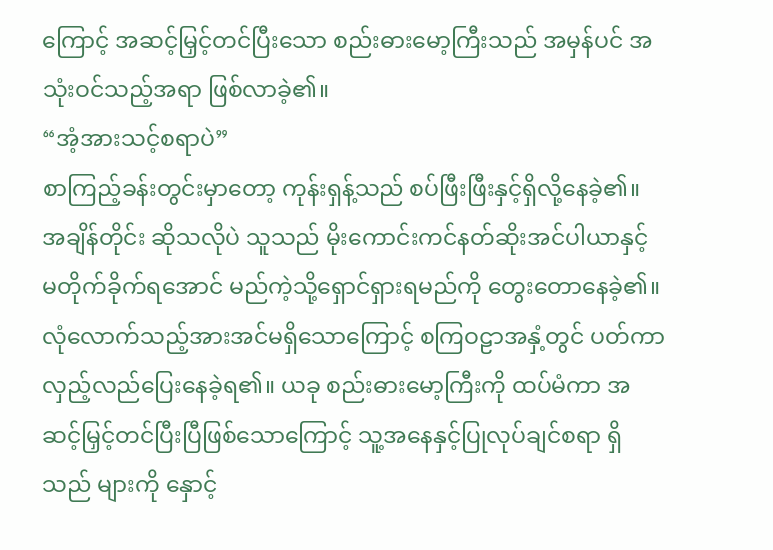ကြောင့် အဆင့်မြှင့်တင်ပြီးသော စည်းဓားမော့ကြီးသည် အမှန်ပင် အသုံးဝင်သည့်အရာ ဖြစ်လာခဲ့၏။
“အံ့အားသင့်စရာပဲ”
စာကြည့်ခန်းတွင်းမှာတော့ ကုန်းရှန့်သည် စပ်ဖြီးဖြီးနှင့်ရှိလို့နေခဲ့၏။ အချိန်တိုင်း ဆိုသလိုပဲ သူသည် မိုးကောင်းကင်နတ်ဆိုးအင်ပါယာနှင့် မတိုက်ခိုက်ရအောင် မည်ကဲ့သို့ရှောင်ရှားရမည်ကို တွေးတောနေခဲ့၏။ လုံလောက်သည့်အားအင်မရှိသောကြောင့် စကြဝဠာအနှံ့တွင် ပတ်ကာလှည့်လည်ပြေးနေခဲ့ရ၏။ ယခု စည်းဓားမော့ကြီးကို ထပ်မံကာ အဆင့်မြှင့်တင်ပြီးပြီဖြစ်သောကြောင့် သူ့အနေနှင့်ပြုလုပ်ချင်စရာ ရှိသည် များကို နှောင့်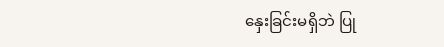နှေးခြင်းမရှိဘဲ ပြု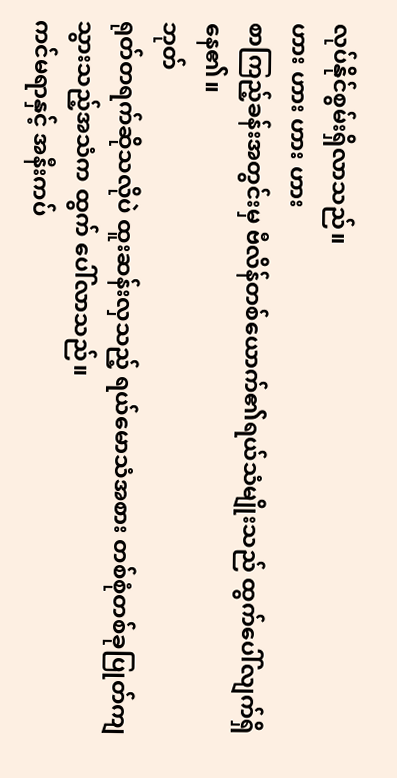လုပ်နိုင်စွမ်းရှိလာသည်။
ဟား ဟား ဟား ဟား
စာကြည့်ခန်းအတွင်းမှ ဗီလိန်တစ်ယောက်၏ရယ်သံမျိုးသည် ထွက်ပေါ်လျက်ရှိနေ၏။
ဘုတ်
ရုတ်တရက်ဆိုသလိုပဲ ထူးဆန်းလှသည့် ရယ်မောသံအစား တစ်စုံတစ်ခုပြုတ်ကျသွားသည့်အသံက ထွက် ပေါ်လာသည်။
ကင်မရာနှင့် အနီးကပ်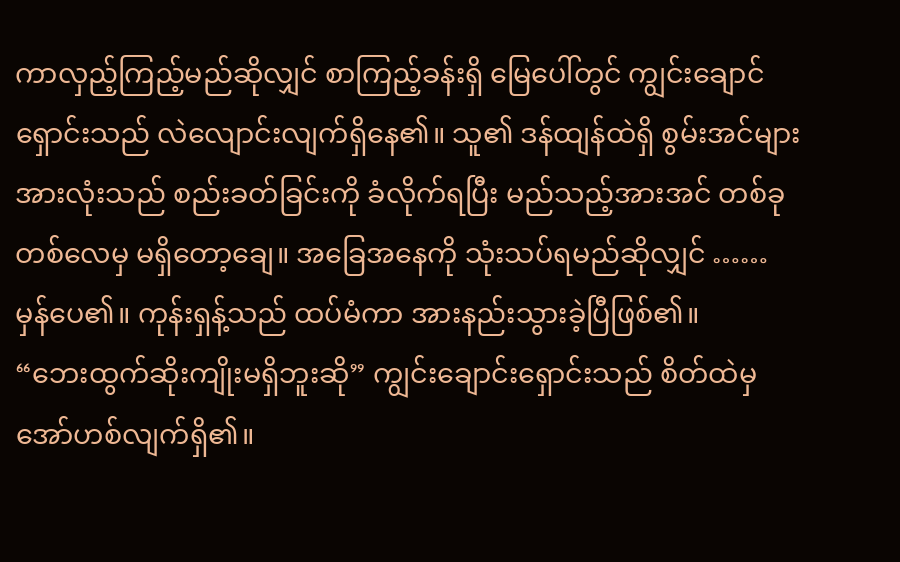ကာလှည့်ကြည့်မည်ဆိုလျှင် စာကြည့်ခန်းရှိ မြေပေါ်တွင် ကျွင်းချောင်ရှောင်းသည် လဲလျောင်းလျက်ရှိနေ၏။ သူ၏ ဒန်ထျန်ထဲရှိ စွမ်းအင်များအားလုံးသည် စည်းခတ်ခြင်းကို ခံလိုက်ရပြီး မည်သည့်အားအင် တစ်ခုတစ်လေမှ မရှိတော့ချေ။ အခြေအနေကို သုံးသပ်ရမည်ဆိုလျှင် ……
မှန်ပေ၏။ ကုန်းရှန့်သည် ထပ်မံကာ အားနည်းသွားခဲ့ပြီဖြစ်၏။
“ဘေးထွက်ဆိုးကျိုးမရှိဘူးဆို” ကျွင်းချောင်းရှောင်းသည် စိတ်ထဲမှ အော်ဟစ်လျက်ရှိ၏။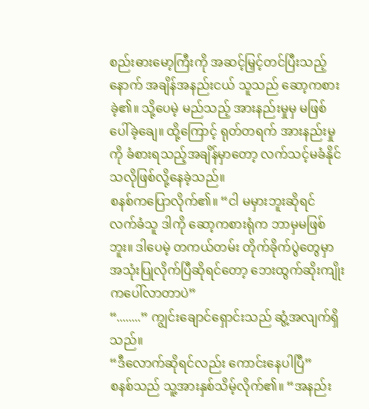စည်းဓားမော့ကြီးကို အဆင့်မြှင့်တင်ပြီးသည့်နောက် အချိန်အနည်းငယ် သူသည် ဆော့ကစားခဲ့၏။ သို့ပေမဲ့ မည်သည့် အားနည်းမှုမှ မဖြစ်ပေါ်ခဲ့ချေ။ ထို့ကြောင့် ရုတ်တရက် အားနည်းမှုကို ခံစားရသည့်အချိန်မှာတော့ လက်သင့်မခံနိုင်သလိုဖြစ်လို့နေခဲ့သည်။
စနစ်ကပြောလိုက်၏။ “ငါ မမှားဘူးဆိုရင် လက်ခံသူ ဒါကို ဆော့ကစားရုံက ဘာမှမဖြစ်ဘူး။ ဒါပေမဲ့ တကယ်တမ်း တိုက်ခိုက်ပွဲတွေမှာ အသုံးပြုလိုက်ပြီဆိုရင်တော့ ဘေးထွက်ဆိုးကျိုးကပေါ်လာတာပဲ”
“........” ကျွင်းချောင်ရှောင်းသည် ဆွံ့အလျက်ရှိသည်။
“ဒီလောက်ဆိုရင်လည်း ကောင်းနေပါပြီ”
စနစ်သည် သူ့အားနှစ်သိမ့်လိုက်၏။ “အနည်း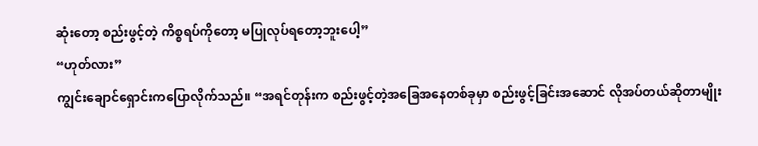ဆုံးတော့ စည်းဖွင့်တဲ့ ကိစ္စရပ်ကိုတော့ မပြုလုပ်ရတော့ဘူးပေါ့”
“ဟုတ်လား”
ကျွင်းချောင်ရှောင်းကပြောလိုက်သည်။ “အရင်တုန်းက စည်းဖွင့်တဲ့အခြေအနေတစ်ခုမှာ စည်းဖွင့်ခြင်းအဆောင် လိုအပ်တယ်ဆိုတာမျိုး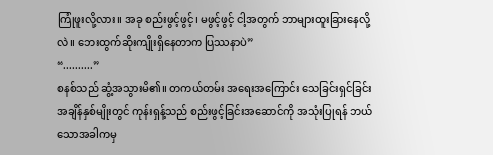ကြုံဖူးလို့လား။ အခု စည်းဖွင့်ဖွင့်၊ မဖွင့်ဖွင့် ငါ့အတွက် ဘာများထူးခြားနေလို့လဲ။ ဘေးထွက်ဆိုးကျိုးရှိနေတာက ပြဿနာပဲ”
“..........”
စနစ်သည် ဆွံ့အသွားမိ၏။ တကယ်တမ်း အရေးအကြောင်း သေခြင်းရှင်ခြင်းအချိန်နှစ်မျိုးတွင် ကုန်းရှန့်သည် စည်းဖွင့်ခြင်းအဆောင်ကို အသုံးပြုရန် ဘယ်သောအခါကမှ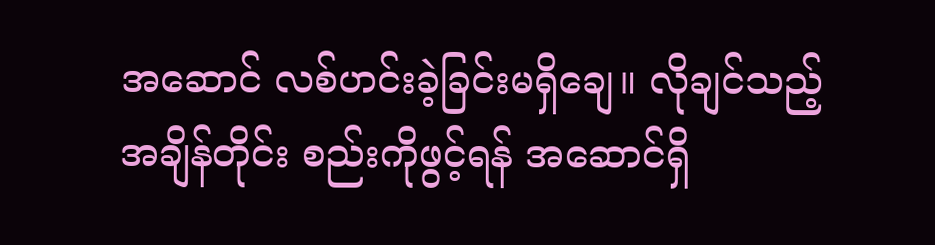အဆောင် လစ်ဟင်းခဲ့ခြင်းမရှိချေ။ လိုချင်သည့်အချိန်တိုင်း စည်းကိုဖွင့်ရန် အဆောင်ရှိ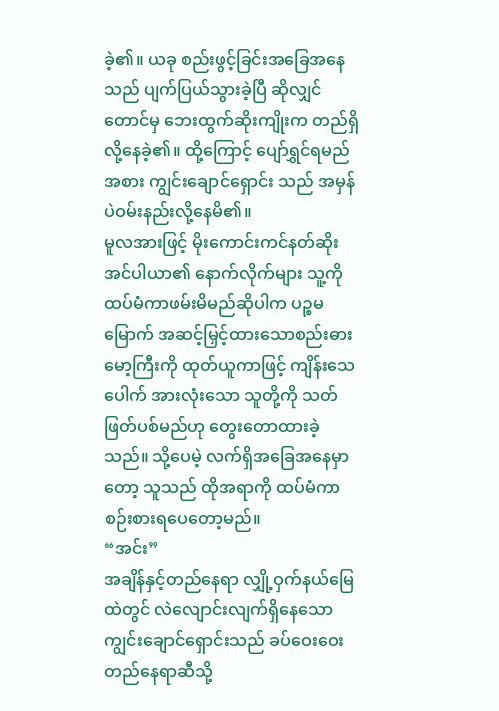ခဲ့၏။ ယခု စည်းဖွင့်ခြင်းအခြေအနေသည် ပျက်ပြယ်သွားခဲ့ပြီ ဆိုလျှင်တောင်မှ ဘေးထွက်ဆိုးကျိုးက တည်ရှိလို့နေခဲ့၏။ ထို့ကြောင့် ပျော်ရွှင်ရမည်အစား ကျွင်းချောင်ရှောင်း သည် အမှန်ပဲဝမ်းနည်းလို့နေမိ၏။
မူလအားဖြင့် မိုးကောင်းကင်နတ်ဆိုးအင်ပါယာ၏ နောက်လိုက်များ သူ့ကို ထပ်မံကာဖမ်းမိမည်ဆိုပါက ပဉ္စမမြောက် အဆင့်မြှင့်ထားသောစည်းဓားမော့ကြီးကို ထုတ်ယူကာဖြင့် ကျိန်းသေပေါက် အားလုံးသော သူတို့ကို သတ်ဖြတ်ပစ်မည်ဟု တွေးတောထားခဲ့သည်။ သို့ပေမဲ့ လက်ရှိအခြေအနေမှာတော့ သူသည် ထိုအရာကို ထပ်မံကာစဉ်းစားရပေတော့မည်။
“အင်း”
အချိန်နှင့်တည်နေရာ လျှို့ဝှက်နယ်မြေထဲတွင် လဲလျောင်းလျက်ရှိနေသော ကျွင်းချောင်ရှောင်းသည် ခပ်ဝေးဝေးတည်နေရာဆီသို့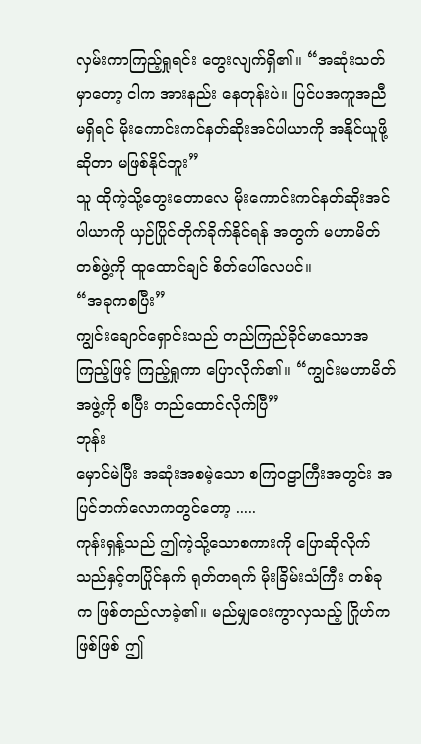လှမ်းကာကြည့်ရှုရင်း တွေးလျက်ရှိ၏။ “အဆုံးသတ်မှာတော့ ငါက အားနည်း နေတုန်းပဲ။ ပြင်ပအကူအညီ မရှိရင် မိုးကောင်းကင်နတ်ဆိုးအင်ပါယာကို အနိုင်ယူဖို့ဆိုတာ မဖြစ်နိုင်ဘူး”
သူ ထိုကဲ့သို့တွေးတောလေ မိုးကောင်းကင်နတ်ဆိုးအင်ပါယာကို ယှဉ်ပြိုင်တိုက်ခိုက်နိုင်ရန် အတွက် မဟာမိတ်တစ်ဖွဲ့ကို ထူထောင်ချင် စိတ်ပေါ်လေပင်။
“အခုကစပြီး”
ကျွင်းချောင်ရှောင်းသည် တည်ကြည်ခိုင်မာသောအကြည့်ဖြင့် ကြည့်ရှုကာ ပြောလိုက်၏။ “ကျွင်းမဟာမိတ်အဖွဲ့ကို စပြီး တည်ထောင်လိုက်ပြီ”
ဘုန်း
မှောင်မဲပြီး အဆုံးအစမဲ့သော စကြဝဠာကြီးအတွင်း အပြင်ဘက်လောကတွင်တော့ .....
ကုန်းရှန့်သည် ဤကဲ့သို့သောစကားကို ပြောဆိုလိုက်သည်နှင့်တပြိုင်နက် ရုတ်တရက် မိုးခြိမ်းသံကြီး တစ်ခုက ဖြစ်တည်လာခဲ့၏။ မည်မျှဝေးကွာလှသည့် ဂြိုဟ်ကဖြစ်ဖြစ် ဤ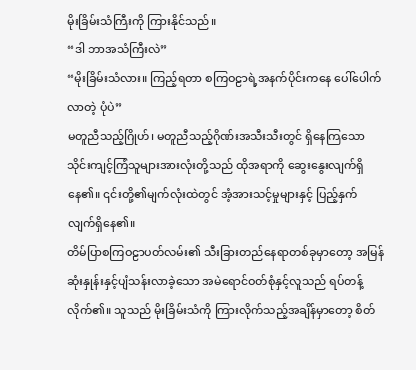မိုးခြိမ်းသံကြီးကို ကြားနိုင်သည်။
“ဒါ ဘာအသံကြီးလဲ”
“မိုးခြိမ်းသံလား။ ကြည့်ရတာ စကြဝဠာရဲ့အနက်ပိုင်းကနေ ပေါ်ပေါက်လာတဲ့ ပုံပဲ”
မတူညီသည့်ဂြိုဟ်၊ မတူညီသည့်ဂိုဏ်းအသီးသီးတွင် ရှိနေကြသော သိုင်းကျင့်ကြံသူများအားလုံးတို့သည် ထိုအရာကို ဆွေးနွေးလျက်ရှိနေ၏။ ၎င်းတို့၏မျက်လုံးထဲတွင် အံ့အားသင့်မှုများနှင့် ပြည့်နှက်လျက်ရှိနေ၏။
တိမ်ပြာစကြဝဠာပတ်လမ်း၏ သီးခြားတည်နေရာတစ်ခုမှာတော့ အမြန်ဆုံးနှုန်းနှင့်ပျံသန်းလာခဲ့သော အမဲရောင်ဝတ်စုံနှင့်လူသည် ရပ်တန့်လိုက်၏။ သူသည် မိုးခြိမ်းသံကို ကြားလိုက်သည့်အချိန်မှာတော့ စိတ်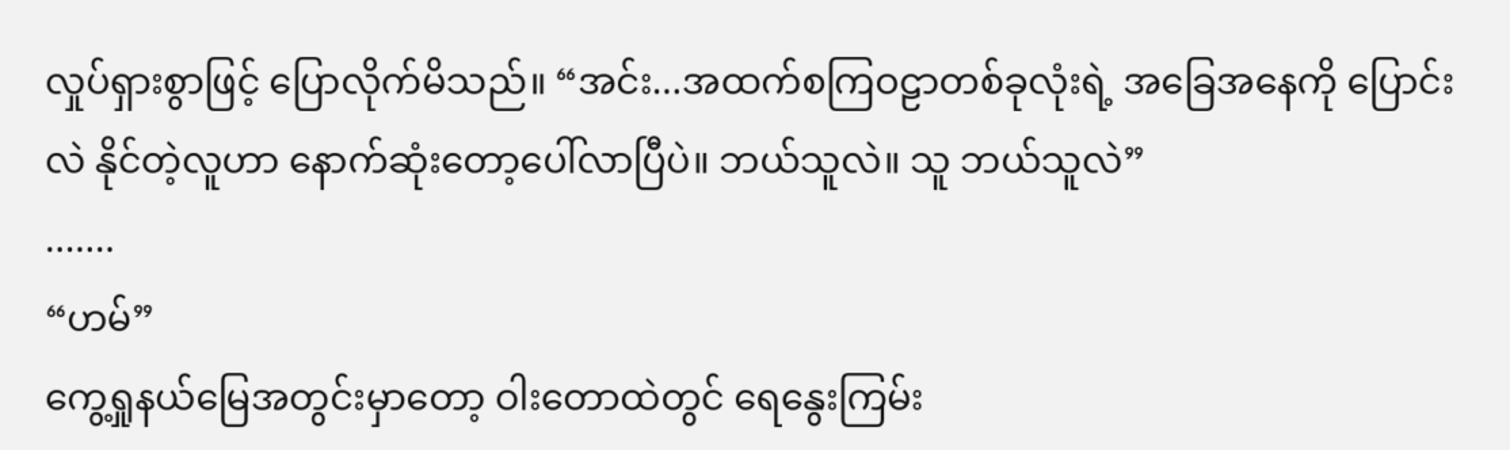လှုပ်ရှားစွာဖြင့် ပြောလိုက်မိသည်။ “အင်း...အထက်စကြဝဠာတစ်ခုလုံးရဲ့ အခြေအနေကို ပြောင်းလဲ နိုင်တဲ့လူဟာ နောက်ဆုံးတော့ပေါ်လာပြီပဲ။ ဘယ်သူလဲ။ သူ ဘယ်သူလဲ”
.......
“ဟမ်”
ကွေ့ရှုနယ်မြေအတွင်းမှာတော့ ဝါးတောထဲတွင် ရေနွေးကြမ်း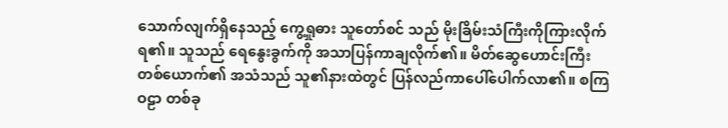သောက်လျက်ရှိနေသည့် ကွေ့ရှုဓား သူတော်စင် သည် မိုးခြိမ်းသံကြီးကိုကြားလိုက်ရ၏။ သူသည် ရေနွေးခွက်ကို အသာပြန်ကာချလိုက်၏။ မိတ်ဆွေဟောင်းကြီးတစ်ယောက်၏ အသံသည် သူ၏နားထဲတွင် ပြန်လည်ကာပေါ်ပေါက်လာ၏။ စကြဝဠာ တစ်ခု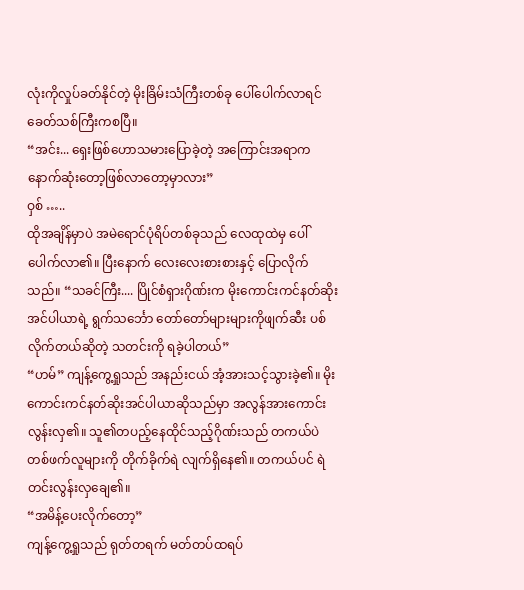လုံးကိုလှုပ်ခတ်နိုင်တဲ့ မိုးခြိမ်းသံကြီးတစ်ခု ပေါ်ပေါက်လာရင် ခေတ်သစ်ကြီးကစပြီ။
“အင်း... ရှေးဖြစ်ဟောသမားပြောခဲ့တဲ့ အကြောင်းအရာက နောက်ဆုံးတော့ဖြစ်လာတော့မှာလား”
ဝှစ် …..
ထိုအချိန်မှာပဲ အမဲရောင်ပုံရိပ်တစ်ခုသည် လေထုထဲမှ ပေါ်ပေါက်လာ၏။ ပြီးနောက် လေးလေးစားစားနှင့် ပြောလိုက်သည်။ “သခင်ကြီး.... ပြိုင်စံရှားဂိုဏ်းက မိုးကောင်းကင်နတ်ဆိုးအင်ပါယာရဲ့ ရွက်သင်္ဘော တော်တော်များများကိုဖျက်ဆီး ပစ်လိုက်တယ်ဆိုတဲ့ သတင်းကို ရခဲ့ပါတယ်”
“ဟမ်” ကျန့်ကွေ့ရှုသည် အနည်းငယ် အံ့အားသင့်သွားခဲ့၏။ မိုးကောင်းကင်နတ်ဆိုးအင်ပါယာဆိုသည်မှာ အလွန်အားကောင်းလွန်းလှ၏။ သူ၏တပည့်နေထိုင်သည့်ဂိုဏ်းသည် တကယ်ပဲ တစ်ဖက်လူများကို တိုက်ခိုက်ရဲ လျက်ရှိနေ၏။ တကယ်ပင် ရဲတင်းလွန်းလှချေ၏။
“အမိန့်ပေးလိုက်တော့”
ကျန့်ကွေ့ရှုသည် ရုတ်တရက် မတ်တပ်ထရပ်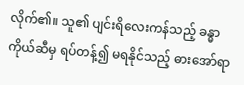လိုက်၏။ သူ၏ ပျင်းရိလေးကန်သည့် ခန္ဓာကိုယ်ဆီမှ ရပ်တန့်၍ မရနိုင်သည့် ဓားအော်ရာ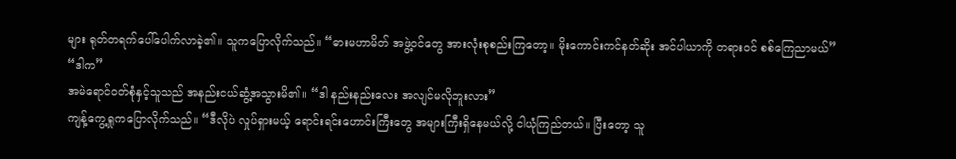များ ရုတ်တရက်ပေါ်ပေါက်လာခဲ့၏။ သူကပြောလိုက်သည်။ “ဓားမဟာမိတ် အဖွဲ့ဝင်တွေ အားလုံးစုစည်းကြတော့။ မိုးကောင်းကင်နတ်ဆိုး အင်ပါယာကို တရားဝင် စစ်ကြေညာမယ်”
“ဒါက”
အမဲရောင်ဝတ်စုံနှင့်သူသည် အနည်းငယ်ဆွံ့အသွားမိ၏။ “ဒါ နည်းနည်းလေး အလျင်မလိုဘူးလား”
ကျန့်ကွေ့ရှုကပြောလိုက်သည်။ “ဒီလိုပဲ လှုပ်ရှားမယ့် ရောင်းရင်းဟောင်းကြီးတွေ အများကြီးရှိနေမယ်လို့ ငါယုံကြည်တယ်။ ပြီးတော့ သူ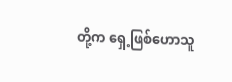တို့က ရှေ့ဖြစ်ဟောသူ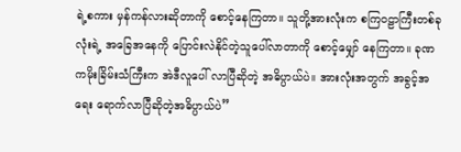ရဲ့စကား မှန်ကန်လားဆိုတာကို စောင့်နေကြတာ။ သူတို့အားလုံးက စကြဝဠာကြီးတစ်ခုလုံးရဲ့ အခြေအနေကို ပြောင်းလဲနိုင်တဲ့သူပေါ်လာတာကို စောင့်မျှော် နေကြတာ။ ခုဏကမိုးခြိမ်းသံကြီးက အဲဒီလူပေါ် လာပြီဆိုတဲ့ အဓိပ္ပာယ်ပဲ။ အားလုံးအတွက် အခွင့်အရေး ရောက်လာပြီဆိုတဲ့အဓိပ္ပာယ်ပဲ”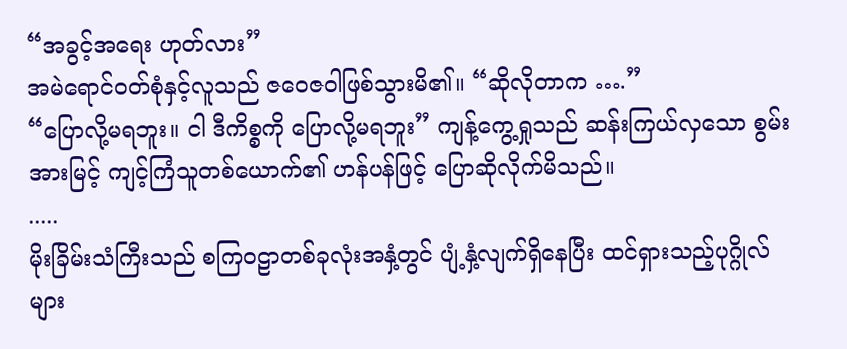“အခွင့်အရေး ဟုတ်လား”
အမဲရောင်ဝတ်စုံနှင့်လူသည် ဇဝေဇဝါဖြစ်သွားမိ၏။ “ဆိုလိုတာက ….”
“ပြောလို့မရဘူး။ ငါ ဒီကိစ္စကို ပြောလို့မရဘူး” ကျန့်ကွေ့ရှုသည် ဆန်းကြယ်လှသော စွမ်းအားမြင့် ကျင့်ကြံသူတစ်ယောက်၏ ဟန်ပန်ဖြင့် ပြောဆိုလိုက်မိသည်။
.....
မိုးခြိမ်းသံကြီးသည် စကြဝဠာတစ်ခုလုံးအနှံ့တွင် ပျံ့နှံ့လျက်ရှိနေပြီး ထင်ရှားသည့်ပုဂ္ဂိုလ်များ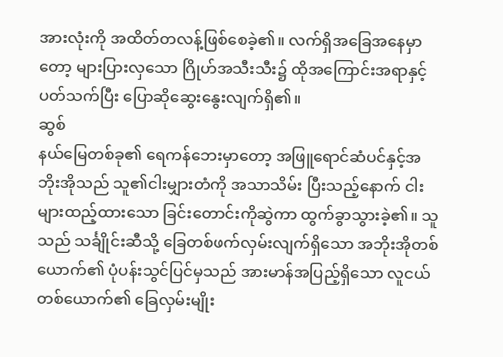အားလုံးကို အထိတ်တလန့်ဖြစ်စေခဲ့၏။ လက်ရှိအခြေအနေမှာတော့ များပြားလှသော ဂြိုဟ်အသီးသီး၌ ထိုအကြောင်းအရာနှင့် ပတ်သက်ပြီး ပြောဆိုဆွေးနွေးလျက်ရှိ၏။
ဆွစ်
နယ်မြေတစ်ခု၏ ရေကန်ဘေးမှာတော့ အဖြူရောင်ဆံပင်နှင့်အဘိုးအိုသည် သူ၏ငါးမျှားတံကို အသာသိမ်း ပြီးသည့်နောက် ငါးများထည့်ထားသော ခြင်းတောင်းကိုဆွဲကာ ထွက်ခွာသွားခဲ့၏။ သူသည် သင်္ချိုင်းဆီသို့ ခြေတစ်ဖက်လှမ်းလျက်ရှိသော အဘိုးအိုတစ်ယောက်၏ ပုံပန်းသွင်ပြင်မှသည် အားမာန်အပြည့်ရှိသော လူငယ်တစ်ယောက်၏ ခြေလှမ်းမျိုး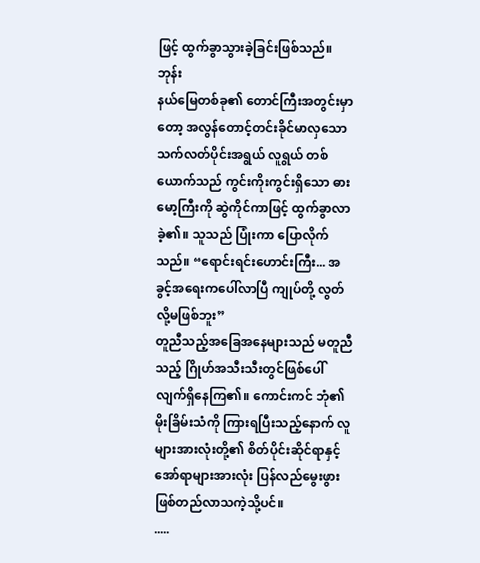ဖြင့် ထွက်ခွာသွားခဲ့ခြင်းဖြစ်သည်။
ဘုန်း
နယ်မြေတစ်ခု၏ တောင်ကြီးအတွင်းမှာတော့ အလွန်တောင့်တင်းခိုင်မာလှသော သက်လတ်ပိုင်းအရွယ် လူရွယ် တစ်ယောက်သည် ကွင်းကိုးကွင်းရှိသော ဓားမော့ကြီးကို ဆွဲကိုင်ကာဖြင့် ထွက်ခွာလာခဲ့၏။ သူသည် ပြုံးကာ ပြောလိုက်သည်။ “ရောင်းရင်းဟောင်းကြီး... အခွင့်အရေးကပေါ်လာပြီ ကျုပ်တို့ လွတ်လို့မဖြစ်ဘူး”
တူညီသည့်အခြေအနေများသည် မတူညီသည့် ဂြိုဟ်အသီးသီးတွင်ဖြစ်ပေါ်လျက်ရှိနေကြ၏။ ကောင်းကင် ဘုံ၏ မိုးခြိမ်းသံကို ကြားရပြီးသည့်နောက် လူများအားလုံးတို့၏ စိတ်ပိုင်းဆိုင်ရာနှင့် အော်ရာများအားလုံး ပြန်လည်မွေးဖွားဖြစ်တည်လာသကဲ့သို့ပင်။
.....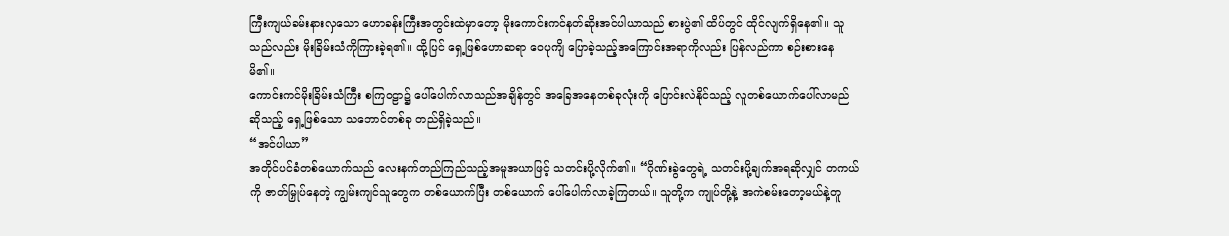ကြီးကျယ်ခမ်းနားလှသော ဟောခန်းကြီးအတွင်းထဲမှာတော့ မိုးကောင်းကင်နတ်ဆိုးအင်ပါယာသည် စားပွဲ၏ ထိပ်တွင် ထိုင်လျက်ရှိနေ၏။ သူသည်လည်း မိုးခြိမ်းသံကိုကြားခဲ့ရ၏။ ထို့ပြင် ရှေ့ဖြစ်ဟောဆရာ ဝေပုကျိ ပြောခဲ့သည့်အကြောင်းအရာကိုလည်း ပြန်လည်ကာ စဉ်းစားနေမိ၏။
ကောင်းကင်မိုးခြိမ်းသံကြီး စကြဝဠာ၌ ပေါ်ပေါက်လာသည်အချိန်တွင် အခြေအနေတစ်ခုလုံးကို ပြောင်းလဲနိုင်သည့် လူတစ်ယောက်ပေါ်လာမည် ဆိုသည့် ရှေ့ဖြစ်သော သဘောင်တစ်ခု တည်ရှိခဲ့သည်။
“အင်ပါယာ”
အတိုင်ပင်ခံတစ်ယောက်သည် လေးနက်တည်ကြည်သည့်အမူအယာဖြင့် သတင်းပို့လိုက်၏။ “ဂိုဏ်းခွဲတွေရဲ့ သတင်းပို့ချက်အရဆိုလျှင် တကယ်ကို ဇာတ်မြှုပ်နေတဲ့ ကျွမ်းကျင်သူတွေက တစ်ယောက်ပြီး တစ်ယောက် ပေါ်ပေါက်လာခဲ့ကြတယ်။ သူတို့က ကျုပ်တို့နဲ့ အကဲစမ်းတော့မယ်နဲ့တူ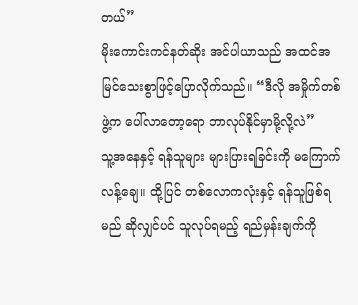တယ်”
မိုးကောင်းကင်နတ်ဆိုး အင်ပါယာသည် အထင်အမြင်သေးစွာဖြင့်ပြောလိုက်သည်။ “ဒီလို အမှိုက်တစ်ဖွဲ့က ပေါ်လာတော့ရော ဘာလုပ်နိုင်မှာမို့လို့လဲ”
သူ့အနေနှင့် ရန်သူများ များပြားရခြင်းကို မကြောက်လန့်ချေ။ ထို့ပြင် တစ်လောကလုံးနှင့် ရန်သူဖြစ်ရမည် ဆိုလျှင်ပင် သူလုပ်ရမည့် ရည်မှန်းချက်ကို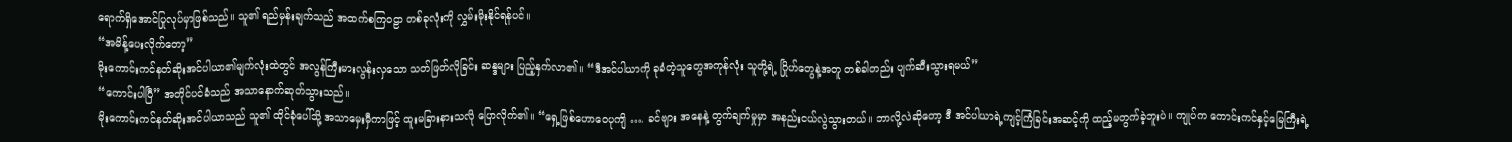ရောက်ရှိအောင်ပြုလုပ်မှာဖြစ်သည်။ သူ၏ ရည်မှန်းချက်သည် အထက်စကြဝဠာ တစ်ခုလုံးကို လွှမ်းမိုးနိုင်ရန်ပင်။
“အမိန့်ပေးလိုက်တော့”
မိုးကောင်းကင်နတ်ဆိုးအင်ပါယာ၏မျက်လုံးထဲတွင် အလွန်ကြီးမားလွန်းလှသော သတ်ဖြတ်လိုခြင်း ဆန္ဒများ ပြည့်နှက်လာ၏။ “ဒီအင်ပါယာကို ခုခံတဲ့သူတွေအကုန်လုံး သူတို့ရဲ့ ဂြိုဟ်တွေနဲ့အတူ တစ်ခါတည်း ပျက်ဆီးသွားရမယ်”
“ကောင်းပါပြီ” အတိုင်ပင်ခံသည် အသာနောက်ဆုတ်သွားသည်။
မိုးကောင်းကင်နတ်ဆိုးအင်ပါယာသည် သူ၏ ထိုင်ခုံပေါ်သို့ အသာမှေးမှီကာဖြင့် ထူးမခြားနားသလို ပြောလိုက်၏။ “ရှေ့ဖြစ်ဟောဝေပုကျိ …. ခင်ဗျား အနေနဲ့ တွက်ချက်မှုမှာ အနည်းငယ်လွဲသွားတယ်။ ဘာလို့လဲဆိုတော့ ဒီ အင်ပါယာရဲ့ကျင့်ကြံခြင်းအဆင့်ကို ထည့်မတွက်ခဲ့ဘူးပဲ။ ကျုပ်က ကောင်းကင်နှင့်မြေကြီးရဲ့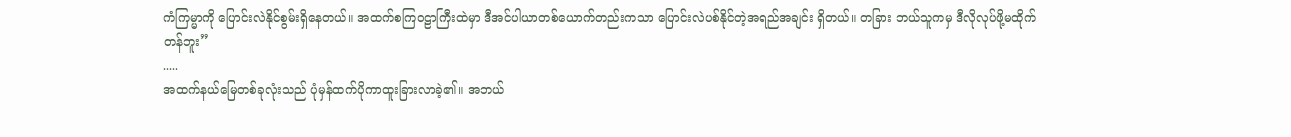ကံကြမ္မာကို ပြောင်းလဲနိုင်စွမ်းရှိနေတယ်။ အထက်စကြဝဠာကြီးထဲမှာ ဒီအင်ပါယာတစ်ယောက်တည်းကသာ ပြောင်းလဲပစ်နိုင်တဲ့အရည်အချင်း ရှိတယ်။ တခြား ဘယ်သူကမှ ဒီလိုလုပ်ဖို့မထိုက်တန်ဘူး”
.....
အထက်နယ်မြေတစ်ခုလုံးသည် ပုံမှန်ထက်ပိုကာထူးခြားလာခဲ့၏။ အဘယ်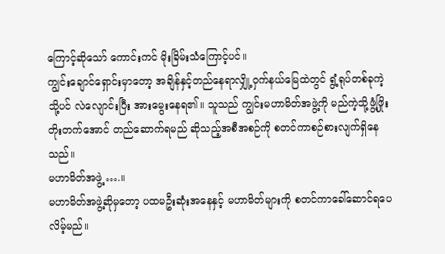ကြောင့်ဆိုသော် ကောင်းကင် မိုးခြိမ်းသံကြောင့်ပင်။
ကျွင်းချောင်ရှောင်းမှာတော့ အချိန်နှင့်တည်နေရာလျှို့ဝှက်နယ်မြေထဲတွင် ရွံ့ရုပ်တစ်ခုကဲ့သို့ပင် လဲလျောင်းပြီး အားမွေးနေရ၏။ သူသည် ကျွင်းမဟာမိတ်အဖွဲ့ကို မည်ကဲ့သို့ဖွံ့ဖြိုး တိုးတက်အောင် တည်ဆောက်ရမည် ဆိုသည့်အစီအစဉ်ကို စတင်ကာစဉ်စားလျက်ရှိနေသည်။
မဟာမိတ်အဖွဲ့ ….။
မဟာမိတ်အဖွဲ့ဆိုမှတော့ ပထမဦးဆုံးအနေနှင့် မဟာမိတ်များကို စတင်ကာခေါ်ဆောင်ရပေလိမ့်မည်။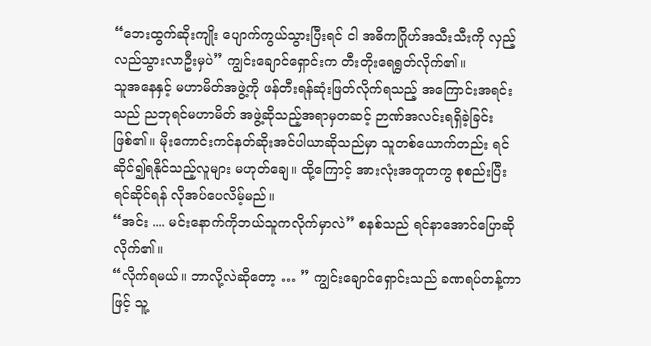“ဘေးထွက်ဆိုးကျိုး ပျောက်ကွယ်သွားပြီးရင် ငါ အဓိကဂြိုဟ်အသီးသီးကို လှည့်လည်သွားလာဦးမှပဲ” ကျွင်းချောင်ရှောင်းက တီးတိုးရေရွတ်လိုက်၏။
သူအနေနှင့် မဟာမိတ်အဖွဲ့ကို ဖန်တီးရန်ဆုံးဖြတ်လိုက်ရသည့် အကြောင်းအရင်းသည် ညဘုရင်မဟာမိတ် အဖွဲ့ဆိုသည့်အရာမှတဆင့် ဉာဏ်အလင်းရရှိခဲ့ခြင်းဖြစ်၏။ မိုးကောင်းကင်နတ်ဆိုးအင်ပါယာဆိုသည်မှာ သူတစ်ယောက်တည်း ရင်ဆိုင်၍ရနိုင်သည့်လူများ မဟုတ်ချေ။ ထို့ကြောင့် အားလုံးအတူတကွ စုစည်းပြီး ရင်ဆိုင်ရန် လိုအပ်ပေလိမ့်မည်။
“အင်း .... မင်းနောက်ကိုဘယ်သူကလိုက်မှာလဲ” စနစ်သည် ရင်နာအောင်ပြောဆိုလိုက်၏။
“လိုက်ရမယ်။ ဘာလို့လဲဆိုတော့ … ” ကျွင်းချောင်ရှောင်းသည် ခဏရပ်တန့်ကာဖြင့် သူ့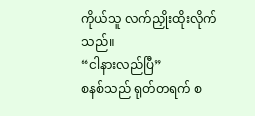ကိုယ်သူ လက်ညှိုးထိုးလိုက်သည်။
“ငါနားလည်ပြီ”
စနစ်သည် ရုတ်တရက် စ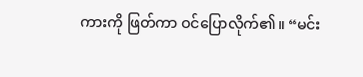ကားကို ဖြတ်ကာ ဝင်ပြောလိုက်၏။ “မင်း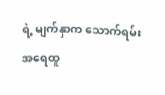ရဲ့ မျက်နှာက သောက်ရမ်း အရေထူ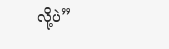လို့ပဲ”